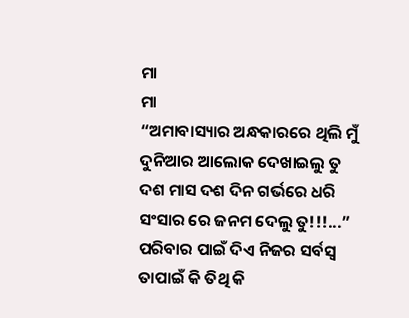ମା
ମା
“ଅମାବାସ୍ୟାର ଅନ୍ଧକାରରେ ଥିଲି ମୁଁ
ଦୁନିଆର ଆଲୋକ ଦେଖାଇଲୁ ତୁ
ଦଶ ମାସ ଦଶ ଦିନ ଗର୍ଭରେ ଧରି
ସଂସାର ରେ ଜନମ ଦେଲୁ ତୁ!!!...”
ପରିବାର ପାଇଁ ଦିଏ ନିଜର ସର୍ବସ୍ବ
ତାପାଇଁ କି ତିଥି କି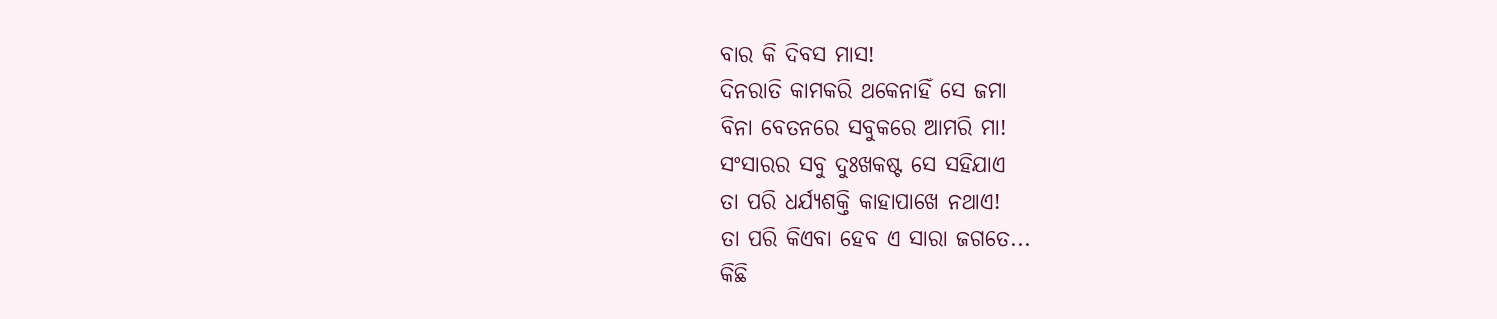ବାର କି ଦିବସ ମାସ!
ଦିନରାତି କାମକରି ଥକେନାହିଁ ସେ ଜମା
ବିନା ବେତନରେ ସବୁକରେ ଆମରି ମା!
ସଂସାରର ସବୁ ଦୁଃଖକଷ୍ଟ ସେ ସହିଯାଏ
ତା ପରି ଧର୍ଯ୍ୟଶକ୍ତି କାହାପାଖେ ନଥାଏ!
ତା ପରି କିଏବା ହେବ ଏ ସାରା ଜଗତେ...
କିଛି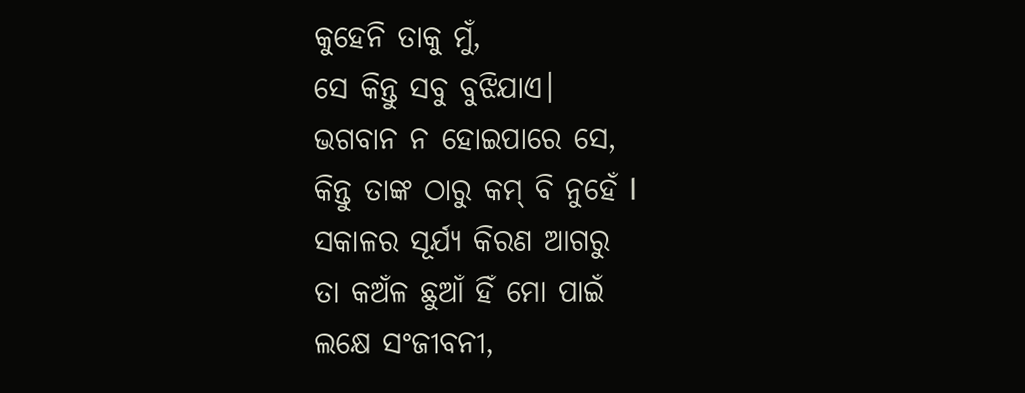କୁହେନି ତାକୁ ମୁଁ,
ସେ କିନ୍ତୁ ସବୁ ବୁଝିଯାଏ।
ଭଗବାନ ନ ହୋଇପାରେ ସେ,
କିନ୍ତୁ ତାଙ୍କ ଠାରୁ କମ୍ ବି ନୁହେଁ l
ସକାଳର ସୂର୍ଯ୍ୟ କିରଣ ଆଗରୁ
ତା କଅଁଳ ଛୁଆଁ ହିଁ ମୋ ପାଇଁ
ଲକ୍ଷେ ସଂଜୀବନୀ,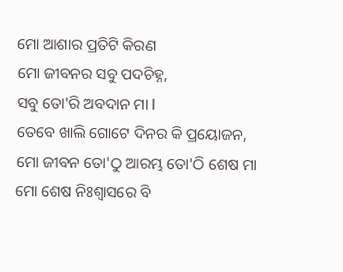ମୋ ଆଶାର ପ୍ରତିଟି କିରଣ
ମୋ ଜୀବନର ସବୁ ପଦଚିହ୍ନ,
ସବୁ ତୋ'ରି ଅବଦାନ ମା l
ତେବେ ଖାଲି ଗୋଟେ ଦିନର କି ପ୍ରୟୋଜନ,
ମୋ ଜୀବନ ତୋ'ଠୁ ଆରମ୍ଭ ତୋ'ଠି ଶେଷ ମା
ମୋ ଶେଷ ନିଃଶ୍ଵାସରେ ବି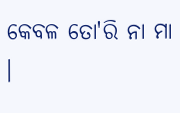କେବଳ ତୋ'ରି ନା ମା ।